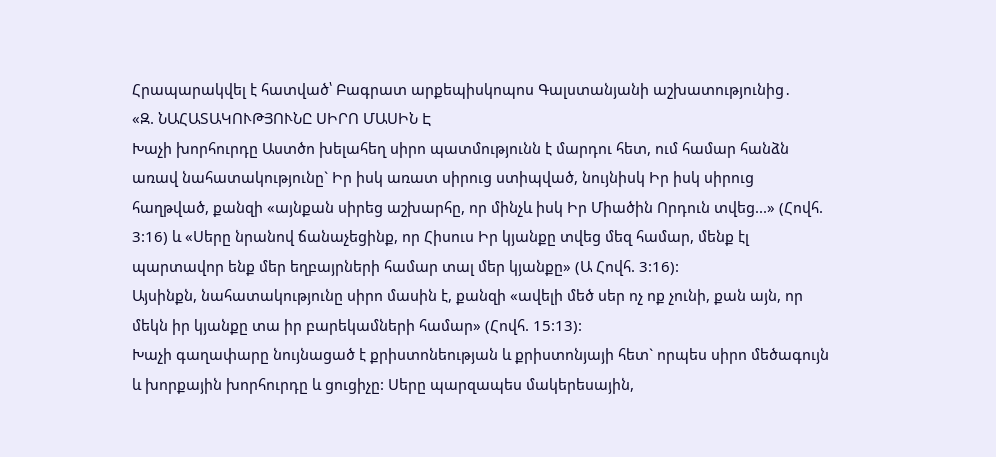Հրապարակվել է հատված՝ Բագրատ արքեպիսկոպոս Գալստանյանի աշխատությունից․
«Զ. ՆԱՀԱՏԱԿՈՒԹՅՈՒՆԸ ՍԻՐՈ ՄԱՍԻՆ Է
Խաչի խորհուրդը Աստծո խելահեղ սիրո պատմությունն է մարդու հետ, ում համար հանձն առավ նահատակությունը` Իր իսկ առատ սիրուց ստիպված, նույնիսկ Իր իսկ սիրուց հաղթված, քանզի «այնքան սիրեց աշխարհը, որ մինչև իսկ Իր Միածին Որդուն տվեց...» (Հովհ. 3:16) և «Սերը նրանով ճանաչեցինք, որ Հիսուս Իր կյանքը տվեց մեզ համար, մենք էլ պարտավոր ենք մեր եղբայրների համար տալ մեր կյանքը» (Ա Հովհ. 3:16):
Այսինքն, նահատակությունը սիրո մասին է, քանզի «ավելի մեծ սեր ոչ ոք չունի, քան այն, որ մեկն իր կյանքը տա իր բարեկամների համար» (Հովհ. 15:13):
Խաչի գաղափարը նույնացած է քրիստոնեության և քրիստոնյայի հետ` որպես սիրո մեծագույն և խորքային խորհուրդը և ցուցիչը: Սերը պարզապես մակերեսային,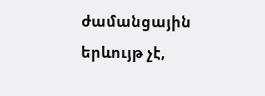ժամանցային երևույթ չէ,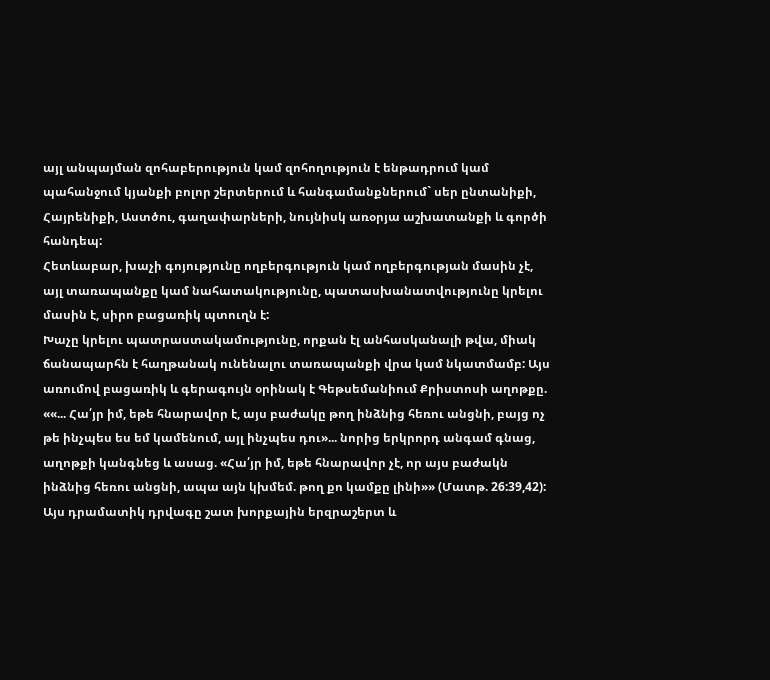այլ անպայման զոհաբերություն կամ զոհողություն է ենթադրում կամ պահանջում կյանքի բոլոր շերտերում և հանգամանքներում` սեր ընտանիքի, Հայրենիքի, Աստծու, գաղափարների, նույնիսկ առօրյա աշխատանքի և գործի հանդեպ:
Հետևաբար, խաչի գոյությունը ողբերգություն կամ ողբերգության մասին չէ, այլ տառապանքը կամ նահատակությունը, պատասխանատվությունը կրելու մասին է, սիրո բացառիկ պտուղն է:
Խաչը կրելու պատրաստակամությունը, որքան էլ անհասկանալի թվա, միակ ճանապարհն է հաղթանակ ունենալու տառապանքի վրա կամ նկատմամբ: Այս առումով բացառիկ և գերագույն օրինակ է Գեթսեմանիում Քրիստոսի աղոթքը. ««... Հա՛յր իմ, եթե հնարավոր է, այս բաժակը թող ինձնից հեռու անցնի, բայց ոչ թե ինչպես ես եմ կամենում, այլ ինչպես դու»... նորից երկրորդ անգամ գնաց, աղոթքի կանգնեց և ասաց. «Հա՛յր իմ, եթե հնարավոր չէ, որ այս բաժակն ինձնից հեռու անցնի, ապա այն կխմեմ. թող քո կամքը լինի»» (Մատթ. 26:39,42):
Այս դրամատիկ դրվագը շատ խորքային երզրաշերտ և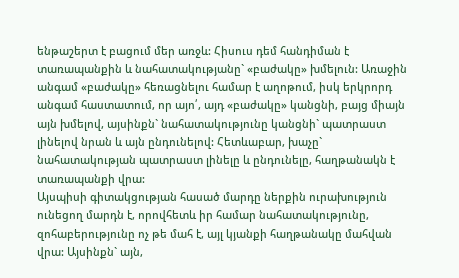ենթաշերտ է բացում մեր առջև: Հիսուս դեմ հանդիման է տառապանքին և նահատակությանը` «բաժակը» խմելուն: Առաջին անգամ «բաժակը» հեռացնելու համար է աղոթում, իսկ երկրորդ անգամ հաստատում, որ այո՛, այդ «բաժակը» կանցնի, բայց միայն այն խմելով, այսինքն` նահատակությունը կանցնի` պատրաստ լինելով նրան և այն ընդունելով: Հետևաբար, խաչը` նահատակության պատրաստ լինելը և ընդունելը, հաղթանակն է տառապանքի վրա:
Այսպիսի գիտակցության հասած մարդը ներքին ուրախություն ունեցող մարդն է, որովհետև իր համար նահատակությունը, զոհաբերությունը ոչ թե մահ է, այլ կյանքի հաղթանակը մահվան վրա: Այսինքն` այն,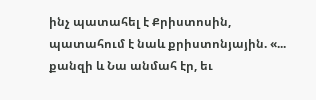ինչ պատահել է Քրիստոսին, պատահում է նաև քրիստոնյային. «... քանզի և Նա անմահ էր, եւ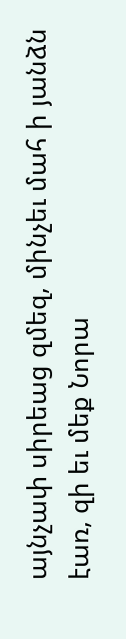այնչափ սիրեաց զմեզ, մինչեւ մահ ի յանձն էառ, զի եւ մեք Նորա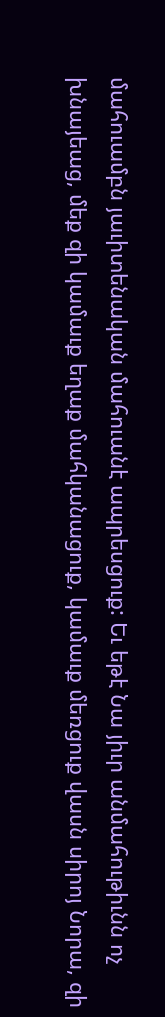մահուամբն յաւիտենական մահուանէ ապրեսցուք: Եւ եթէ Նա յիւր անմահութիւնն ոչ խնայեաց, մեք զի կամաւք եղաք մահկանացուք, կամաւք մեռցուք վասն սիրոյ Նորա, զի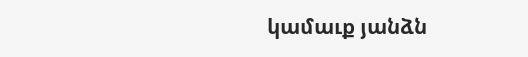կամաւք յանձն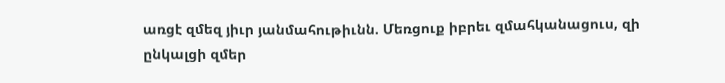առցէ զմեզ յիւր յանմահութիւնն. Մեռցուք իբրեւ զմահկանացուս, զի ընկալցի զմեր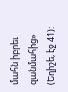մահն իբրեւ զանմահից» (Եղիշե, էջ 41):